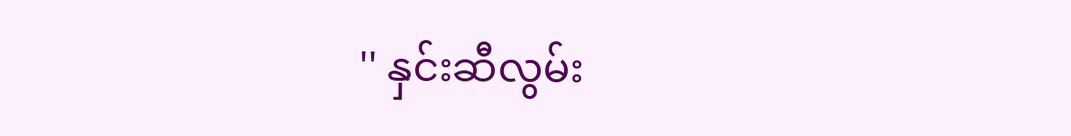'' နှင်းဆီလွမ်း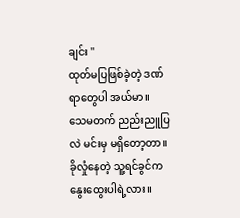ချင်း ''
ထုတ်မပြဖြစ်ခဲ့တဲ့ ဒဏ်ရာတွေပါ အယ်မာ။
သေမတက် ညည်းညူပြလဲ မင်းမှ မရှိတော့တာ။
ခိုလှုံနေတဲ့ သူ့ရင်ခွင်က နွေးထွေးပါရဲ့လား။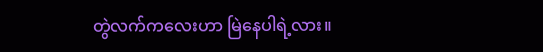တွဲလက်ကလေးဟာ မြဲနေပါရဲ့လား။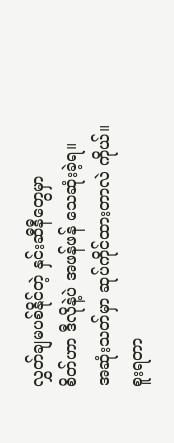လွှတ်ချမပစ်နိုင်တဲ့ နှင်းဆီနီတွေမှာ
စိတ်ဟာ ဒီလိုနဲ့ပဲ အဖန်ဖန် သေဆုံးခဲ့ရ။
အဆုံးသတ်မှာ ဆုပ်ကိုင်ထားတာလဲ ကိုယ်။
စူးရတာ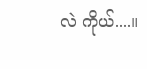လဲ ကိုယ်....။